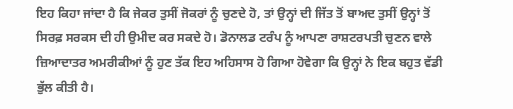ਇਹ ਕਿਹਾ ਜਾਂਦਾ ਹੈ ਕਿ ਜੇਕਰ ਤੁਸੀਂ ਜੋਕਰਾਂ ਨੂੰ ਚੁਣਦੇ ਹੋ, ਤਾਂ ਉਨ੍ਹਾਂ ਦੀ ਜਿੱਤ ਤੋਂ ਬਾਅਦ ਤੁਸੀਂ ਉਨ੍ਹਾਂ ਤੋਂ ਸਿਰਫ਼ ਸਰਕਸ ਦੀ ਹੀ ਉਮੀਦ ਕਰ ਸਕਦੇ ਹੋ। ਡੋਨਾਲਡ ਟਰੰਪ ਨੂੰ ਆਪਣਾ ਰਾਸ਼ਟਰਪਤੀ ਚੁਣਨ ਵਾਲੇ ਜ਼ਿਆਦਾਤਰ ਅਮਰੀਕੀਆਂ ਨੂੰ ਹੁਣ ਤੱਕ ਇਹ ਅਹਿਸਾਸ ਹੋ ਗਿਆ ਹੋਵੇਗਾ ਕਿ ਉਨ੍ਹਾਂ ਨੇ ਇਕ ਬਹੁਤ ਵੱਡੀ ਭੁੱਲ ਕੀਤੀ ਹੈ।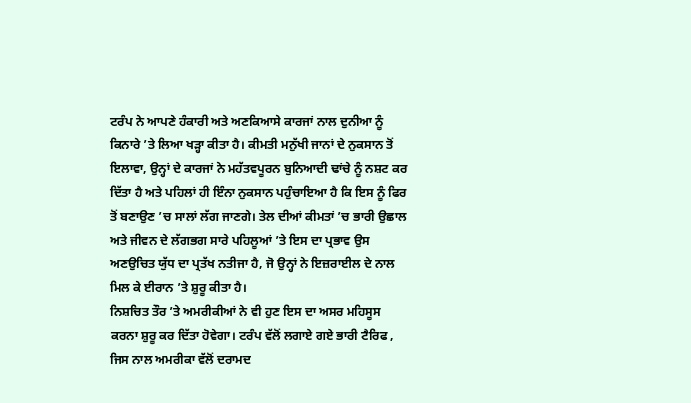ਟਰੰਪ ਨੇ ਆਪਣੇ ਹੰਕਾਰੀ ਅਤੇ ਅਣਕਿਆਸੇ ਕਾਰਜਾਂ ਨਾਲ ਦੁਨੀਆ ਨੂੰ ਕਿਨਾਰੇ ’ਤੇ ਲਿਆ ਖੜ੍ਹਾ ਕੀਤਾ ਹੈ। ਕੀਮਤੀ ਮਨੁੱਖੀ ਜਾਨਾਂ ਦੇ ਨੁਕਸਾਨ ਤੋਂ ਇਲਾਵਾ, ਉਨ੍ਹਾਂ ਦੇ ਕਾਰਜਾਂ ਨੇ ਮਹੱਤਵਪੂਰਨ ਬੁਨਿਆਦੀ ਢਾਂਚੇ ਨੂੰ ਨਸ਼ਟ ਕਰ ਦਿੱਤਾ ਹੈ ਅਤੇ ਪਹਿਲਾਂ ਹੀ ਇੰਨਾ ਨੁਕਸਾਨ ਪਹੁੰਚਾਇਆ ਹੈ ਕਿ ਇਸ ਨੂੰ ਫਿਰ ਤੋਂ ਬਣਾਉਣ ’ਚ ਸਾਲਾਂ ਲੱਗ ਜਾਣਗੇ। ਤੇਲ ਦੀਆਂ ਕੀਮਤਾਂ ’ਚ ਭਾਰੀ ਉਛਾਲ ਅਤੇ ਜੀਵਨ ਦੇ ਲੱਗਭਗ ਸਾਰੇ ਪਹਿਲੂਆਂ ’ਤੇ ਇਸ ਦਾ ਪ੍ਰਭਾਵ ਉਸ ਅਣਉਚਿਤ ਯੁੱਧ ਦਾ ਪ੍ਰਤੱਖ ਨਤੀਜਾ ਹੈ, ਜੋ ਉਨ੍ਹਾਂ ਨੇ ਇਜ਼ਰਾਈਲ ਦੇ ਨਾਲ ਮਿਲ ਕੇ ਈਰਾਨ ’ਤੇ ਸ਼ੁਰੂ ਕੀਤਾ ਹੈ।
ਨਿਸ਼ਚਿਤ ਤੌਰ ’ਤੇ ਅਮਰੀਕੀਆਂ ਨੇ ਵੀ ਹੁਣ ਇਸ ਦਾ ਅਸਰ ਮਹਿਸੂਸ ਕਰਨਾ ਸ਼ੁਰੂ ਕਰ ਦਿੱਤਾ ਹੋਵੇਗਾ। ਟਰੰਪ ਵੱਲੋਂ ਲਗਾਏ ਗਏ ਭਾਰੀ ਟੈਰਿਫ , ਜਿਸ ਨਾਲ ਅਮਰੀਕਾ ਵੱਲੋਂ ਦਰਾਮਦ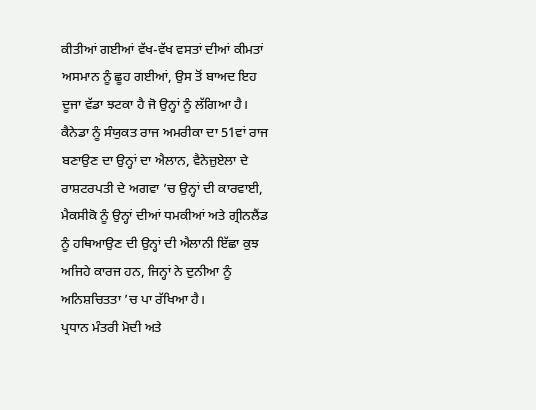ਕੀਤੀਆਂ ਗਈਆਂ ਵੱਖ-ਵੱਖ ਵਸਤਾਂ ਦੀਆਂ ਕੀਮਤਾਂ ਅਸਮਾਨ ਨੂੰ ਛੂਹ ਗਈਆਂ, ਉਸ ਤੋਂ ਬਾਅਦ ਇਹ ਦੂਜਾ ਵੱਡਾ ਝਟਕਾ ਹੈ ਜੋ ਉਨ੍ਹਾਂ ਨੂੰ ਲੱਗਿਆ ਹੈ।
ਕੈਨੇਡਾ ਨੂੰ ਸੰਯੁਕਤ ਰਾਜ ਅਮਰੀਕਾ ਦਾ 51ਵਾਂ ਰਾਜ ਬਣਾਉਣ ਦਾ ਉਨ੍ਹਾਂ ਦਾ ਐਲਾਨ, ਵੈਨੇਜ਼ੁਏਲਾ ਦੇ ਰਾਸ਼ਟਰਪਤੀ ਦੇ ਅਗਵਾ ’ਚ ਉਨ੍ਹਾਂ ਦੀ ਕਾਰਵਾਈ, ਮੈਕਸੀਕੋ ਨੂੰ ਉਨ੍ਹਾਂ ਦੀਆਂ ਧਮਕੀਆਂ ਅਤੇ ਗ੍ਰੀਨਲੈਂਡ ਨੂੰ ਹਥਿਆਉਣ ਦੀ ਉਨ੍ਹਾਂ ਦੀ ਐਲਾਨੀ ਇੱਛਾ ਕੁਝ ਅਜਿਹੇ ਕਾਰਜ ਹਨ, ਜਿਨ੍ਹਾਂ ਨੇ ਦੁਨੀਆ ਨੂੰ ਅਨਿਸ਼ਚਿਤਤਾ ’ਚ ਪਾ ਰੱਖਿਆ ਹੈ।
ਪ੍ਰਧਾਨ ਮੰਤਰੀ ਮੋਦੀ ਅਤੇ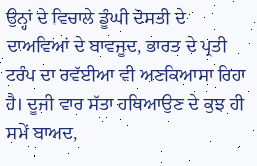ਉਨ੍ਹਾਂ ਦੇ ਵਿਚਾਲੇ ਡੂੰਘੀ ਦੋਸਤੀ ਦੇ ਦਾਅਵਿਆਂ ਦੇ ਬਾਵਜੂਦ, ਭਾਰਤ ਦੇ ਪ੍ਰਤੀ ਟਰੰਪ ਦਾ ਰਵੱਈਆ ਵੀ ਅਣਕਿਆਸਾ ਰਿਹਾ ਹੈ। ਦੂਜੀ ਵਾਰ ਸੱਤਾ ਹਥਿਆਉਣ ਦੇ ਕੁਝ ਹੀ ਸਮੇਂ ਬਾਅਦ,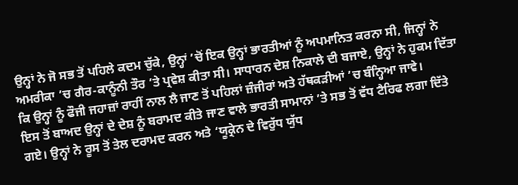ਉਨ੍ਹਾਂ ਨੇ ਜੋ ਸਭ ਤੋਂ ਪਹਿਲੇ ਕਦਮ ਚੁੱਕੇ, ਉਨ੍ਹਾਂ ’ਚੋਂ ਇਕ ਉਨ੍ਹਾਂ ਭਾਰਤੀਆਂ ਨੂੰ ਅਪਮਾਨਿਤ ਕਰਨਾ ਸੀ, ਜਿਨ੍ਹਾਂ ਨੇ ਅਮਰੀਕਾ ’ਚ ਗੈਰ-ਕਾਨੂੰਨੀ ਤੌਰ ’ਤੇ ਪ੍ਰਵੇਸ਼ ਕੀਤਾ ਸੀ। ਸਾਧਾਰਨ ਦੇਸ਼ ਨਿਕਾਲੇ ਦੀ ਬਜਾਏ, ਉਨ੍ਹਾਂ ਨੇ ਹੁਕਮ ਦਿੱਤਾ ਕਿ ਉਨ੍ਹਾਂ ਨੂੰ ਫੌਜੀ ਜਹਾਜ਼ਾਂ ਰਾਹੀਂ ਨਾਲ ਲੈ ਜਾਣ ਤੋਂ ਪਹਿਲਾਂ ਜ਼ੰਜੀਰਾਂ ਅਤੇ ਹੱਥਕੜੀਆਂ ’ਚ ਬੰਨ੍ਹਿਆ ਜਾਵੇ।
ਇਸ ਤੋਂ ਬਾਅਦ ਉਨ੍ਹਾਂ ਦੇ ਦੇਸ਼ ਨੂੰ ਬਰਾਮਦ ਕੀਤੇ ਜਾਣ ਵਾਲੇ ਭਾਰਤੀ ਸਾਮਾਨਾਂ ’ਤੇ ਸਭ ਤੋਂ ਵੱਧ ਟੈਰਿਫ ਲਗਾ ਦਿੱਤੇ ਗਏ। ਉਨ੍ਹਾਂ ਨੇ ਰੂਸ ਤੋਂ ਤੇਲ ਦਰਾਮਦ ਕਰਨ ਅਤੇ ‘ਯੂਕ੍ਰੇਨ ਦੇ ਵਿਰੁੱਧ ਯੁੱਧ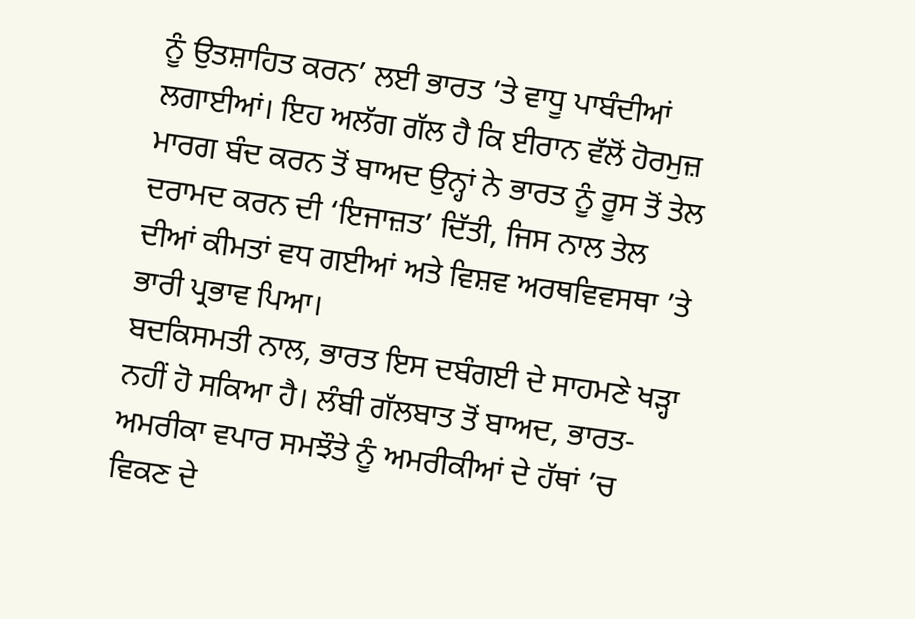ਨੂੰ ਉਤਸ਼ਾਹਿਤ ਕਰਨ’ ਲਈ ਭਾਰਤ ’ਤੇ ਵਾਧੂ ਪਾਬੰਦੀਆਂ ਲਗਾਈਆਂ। ਇਹ ਅਲੱਗ ਗੱਲ ਹੈ ਕਿ ਈਰਾਨ ਵੱਲੋਂ ਹੋਰਮੁਜ਼ ਮਾਰਗ ਬੰਦ ਕਰਨ ਤੋਂ ਬਾਅਦ ਉਨ੍ਹਾਂ ਨੇ ਭਾਰਤ ਨੂੰ ਰੂਸ ਤੋਂ ਤੇਲ ਦਰਾਮਦ ਕਰਨ ਦੀ ‘ਇਜਾਜ਼ਤ’ ਦਿੱਤੀ, ਜਿਸ ਨਾਲ ਤੇਲ ਦੀਆਂ ਕੀਮਤਾਂ ਵਧ ਗਈਆਂ ਅਤੇ ਵਿਸ਼ਵ ਅਰਥਵਿਵਸਥਾ ’ਤੇ ਭਾਰੀ ਪ੍ਰਭਾਵ ਪਿਆ।
ਬਦਕਿਸਮਤੀ ਨਾਲ, ਭਾਰਤ ਇਸ ਦਬੰਗਈ ਦੇ ਸਾਹਮਣੇ ਖੜ੍ਹਾ ਨਹੀਂ ਹੋ ਸਕਿਆ ਹੈ। ਲੰਬੀ ਗੱਲਬਾਤ ਤੋਂ ਬਾਅਦ, ਭਾਰਤ-ਅਮਰੀਕਾ ਵਪਾਰ ਸਮਝੌਤੇ ਨੂੰ ਅਮਰੀਕੀਆਂ ਦੇ ਹੱਥਾਂ ’ਚ ਵਿਕਣ ਦੇ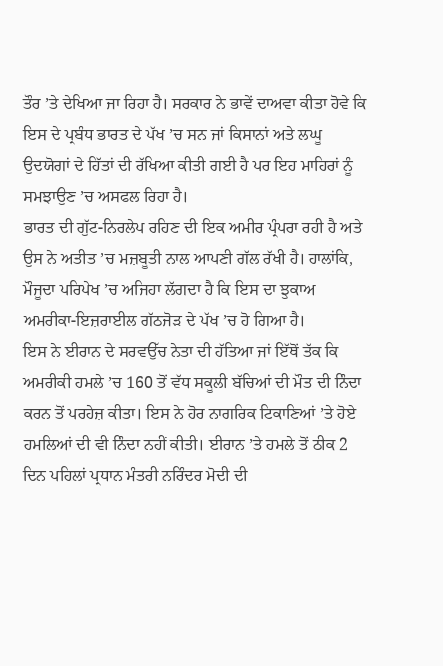ਤੌਰ ’ਤੇ ਦੇਖਿਆ ਜਾ ਰਿਹਾ ਹੈ। ਸਰਕਾਰ ਨੇ ਭਾਵੇਂ ਦਾਅਵਾ ਕੀਤਾ ਹੋਵੇ ਕਿ ਇਸ ਦੇ ਪ੍ਰਬੰਧ ਭਾਰਤ ਦੇ ਪੱਖ ’ਚ ਸਨ ਜਾਂ ਕਿਸਾਨਾਂ ਅਤੇ ਲਘੂ ਉਦਯੋਗਾਂ ਦੇ ਹਿੱਤਾਂ ਦੀ ਰੱਖਿਆ ਕੀਤੀ ਗਈ ਹੈ ਪਰ ਇਹ ਮਾਹਿਰਾਂ ਨੂੰ ਸਮਝਾਉਣ ’ਚ ਅਸਫਲ ਰਿਹਾ ਹੈ।
ਭਾਰਤ ਦੀ ਗੁੱਟ-ਨਿਰਲੇਪ ਰਹਿਣ ਦੀ ਇਕ ਅਮੀਰ ਪ੍ਰੰਪਰਾ ਰਹੀ ਹੈ ਅਤੇ ਉਸ ਨੇ ਅਤੀਤ ’ਚ ਮਜ਼ਬੂਤੀ ਨਾਲ ਆਪਣੀ ਗੱਲ ਰੱਖੀ ਹੈ। ਹਾਲਾਂਕਿ, ਮੌਜੂਦਾ ਪਰਿਪੇਖ ’ਚ ਅਜਿਹਾ ਲੱਗਦਾ ਹੈ ਕਿ ਇਸ ਦਾ ਝੁਕਾਅ ਅਮਰੀਕਾ-ਇਜ਼ਰਾਈਲ ਗੱਠਜੋੜ ਦੇ ਪੱਖ ’ਚ ਹੋ ਗਿਆ ਹੈ।
ਇਸ ਨੇ ਈਰਾਨ ਦੇ ਸਰਵਉੱਚ ਨੇਤਾ ਦੀ ਹੱਤਿਆ ਜਾਂ ਇੱਥੋਂ ਤੱਕ ਕਿ ਅਮਰੀਕੀ ਹਮਲੇ ’ਚ 160 ਤੋਂ ਵੱਧ ਸਕੂਲੀ ਬੱਚਿਆਂ ਦੀ ਮੌਤ ਦੀ ਨਿੰਦਾ ਕਰਨ ਤੋਂ ਪਰਹੇਜ਼ ਕੀਤਾ। ਇਸ ਨੇ ਹੋਰ ਨਾਗਰਿਕ ਟਿਕਾਣਿਆਂ ’ਤੇ ਹੋਏ ਹਮਲਿਆਂ ਦੀ ਵੀ ਨਿੰਦਾ ਨਹੀਂ ਕੀਤੀ। ਈਰਾਨ ’ਤੇ ਹਮਲੇ ਤੋਂ ਠੀਕ 2 ਦਿਨ ਪਹਿਲਾਂ ਪ੍ਰਧਾਨ ਮੰਤਰੀ ਨਰਿੰਦਰ ਮੋਦੀ ਦੀ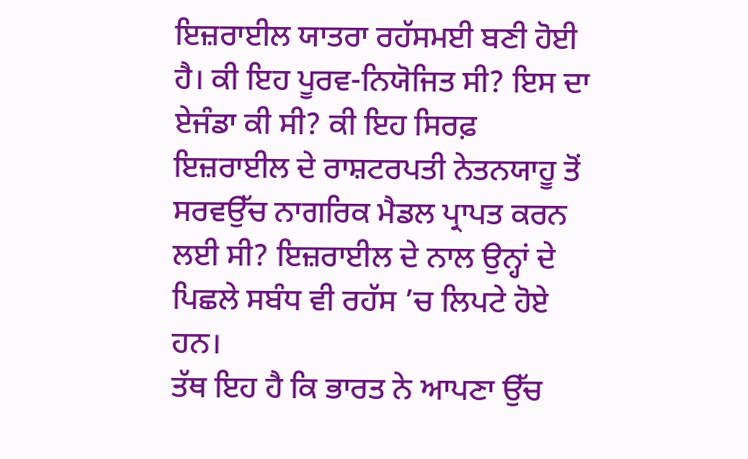ਇਜ਼ਰਾਈਲ ਯਾਤਰਾ ਰਹੱਸਮਈ ਬਣੀ ਹੋਈ ਹੈ। ਕੀ ਇਹ ਪੂਰਵ-ਨਿਯੋਜਿਤ ਸੀ? ਇਸ ਦਾ ਏਜੰਡਾ ਕੀ ਸੀ? ਕੀ ਇਹ ਸਿਰਫ਼ ਇਜ਼ਰਾਈਲ ਦੇ ਰਾਸ਼ਟਰਪਤੀ ਨੇਤਨਯਾਹੂ ਤੋਂ ਸਰਵਉੱਚ ਨਾਗਰਿਕ ਮੈਡਲ ਪ੍ਰਾਪਤ ਕਰਨ ਲਈ ਸੀ? ਇਜ਼ਰਾਈਲ ਦੇ ਨਾਲ ਉਨ੍ਹਾਂ ਦੇ ਪਿਛਲੇ ਸਬੰਧ ਵੀ ਰਹੱਸ ’ਚ ਲਿਪਟੇ ਹੋਏ ਹਨ।
ਤੱਥ ਇਹ ਹੈ ਕਿ ਭਾਰਤ ਨੇ ਆਪਣਾ ਉੱਚ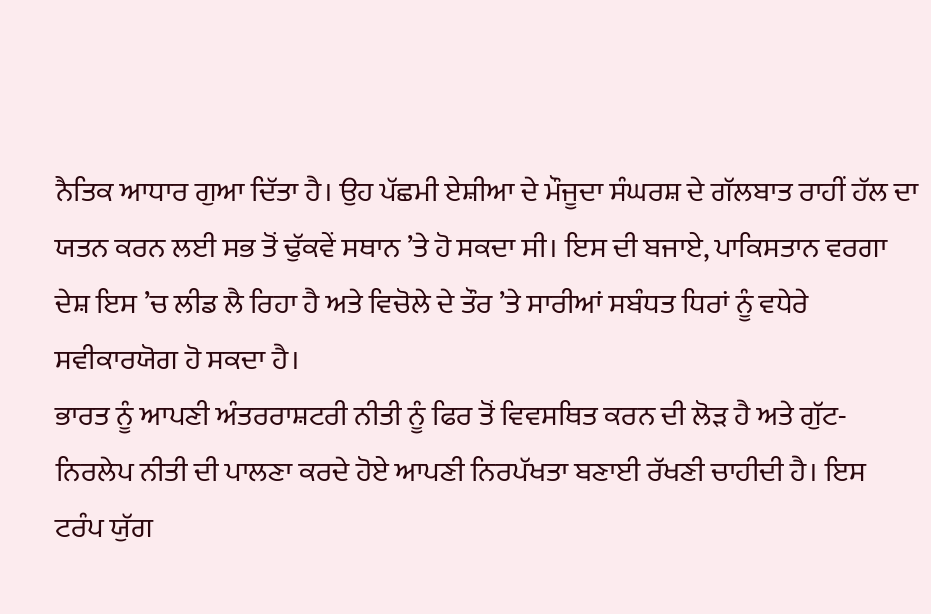ਨੈਤਿਕ ਆਧਾਰ ਗੁਆ ਦਿੱਤਾ ਹੈ। ਉਹ ਪੱਛਮੀ ਏਸ਼ੀਆ ਦੇ ਮੌਜੂਦਾ ਸੰਘਰਸ਼ ਦੇ ਗੱਲਬਾਤ ਰਾਹੀਂ ਹੱਲ ਦਾ ਯਤਨ ਕਰਨ ਲਈ ਸਭ ਤੋਂ ਢੁੱਕਵੇਂ ਸਥਾਨ ’ਤੇ ਹੋ ਸਕਦਾ ਸੀ। ਇਸ ਦੀ ਬਜਾਏ, ਪਾਕਿਸਤਾਨ ਵਰਗਾ ਦੇਸ਼ ਇਸ ’ਚ ਲੀਡ ਲੈ ਰਿਹਾ ਹੈ ਅਤੇ ਵਿਚੋਲੇ ਦੇ ਤੌਰ ’ਤੇ ਸਾਰੀਆਂ ਸਬੰਧਤ ਧਿਰਾਂ ਨੂੰ ਵਧੇਰੇ ਸਵੀਕਾਰਯੋਗ ਹੋ ਸਕਦਾ ਹੈ।
ਭਾਰਤ ਨੂੰ ਆਪਣੀ ਅੰਤਰਰਾਸ਼ਟਰੀ ਨੀਤੀ ਨੂੰ ਫਿਰ ਤੋਂ ਵਿਵਸਥਿਤ ਕਰਨ ਦੀ ਲੋੜ ਹੈ ਅਤੇ ਗੁੱਟ-ਨਿਰਲੇਪ ਨੀਤੀ ਦੀ ਪਾਲਣਾ ਕਰਦੇ ਹੋਏ ਆਪਣੀ ਨਿਰਪੱਖਤਾ ਬਣਾਈ ਰੱਖਣੀ ਚਾਹੀਦੀ ਹੈ। ਇਸ ਟਰੰਪ ਯੁੱਗ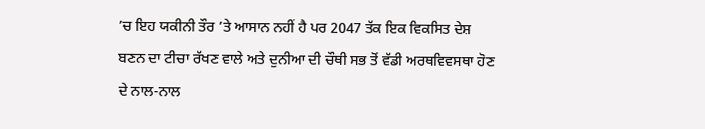’ਚ ਇਹ ਯਕੀਨੀ ਤੌਰ ’ਤੇ ਆਸਾਨ ਨਹੀਂ ਹੈ ਪਰ 2047 ਤੱਕ ਇਕ ਵਿਕਸਿਤ ਦੇਸ਼ ਬਣਨ ਦਾ ਟੀਚਾ ਰੱਖਣ ਵਾਲੇ ਅਤੇ ਦੁਨੀਆ ਦੀ ਚੌਥੀ ਸਭ ਤੋਂ ਵੱਡੀ ਅਰਥਵਿਵਸਥਾ ਹੋਣ ਦੇ ਨਾਲ-ਨਾਲ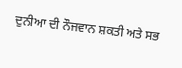ਦੁਨੀਆ ਦੀ ਨੌਜਵਾਨ ਸ਼ਕਤੀ ਅਤੇ ਸਭ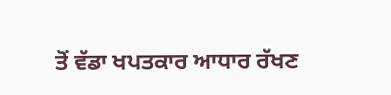ਤੋਂ ਵੱਡਾ ਖਪਤਕਾਰ ਆਧਾਰ ਰੱਖਣ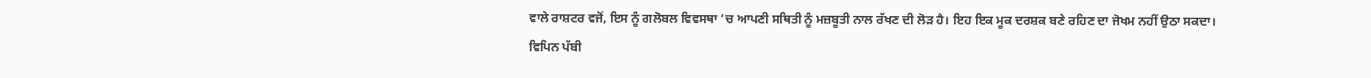ਵਾਲੇ ਰਾਸ਼ਟਰ ਵਜੋਂ, ਇਸ ਨੂੰ ਗਲੋਬਲ ਵਿਵਸਥਾ ’ਚ ਆਪਣੀ ਸਥਿਤੀ ਨੂੰ ਮਜ਼ਬੂਤੀ ਨਾਲ ਰੱਖਣ ਦੀ ਲੋੜ ਹੈ। ਇਹ ਇਕ ਮੂਕ ਦਰਸ਼ਕ ਬਣੇ ਰਹਿਣ ਦਾ ਜੋਖਮ ਨਹੀਂ ਉਠਾ ਸਕਦਾ।
ਵਿਪਿਨ ਪੱਬੀ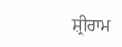ਸ਼੍ਰੀਰਾਮ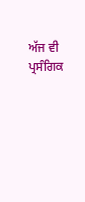ਅੱਜ ਵੀ ਪ੍ਰਸੰਗਿਕ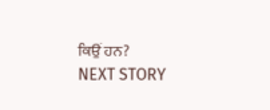ਕਿਉਂ ਹਨ?
NEXT STORY